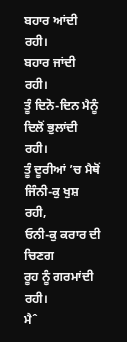ਬਹਾਰ ਆਂਦੀ ਰਹੀ।
ਬਹਾਰ ਜਾਂਦੀ ਰਹੀ।
ਤੂੰ ਦਿਨੋ-ਦਿਨ ਮੈਨੂੰ
ਦਿਲੋਂ ਭੁਲਾਂਦੀ ਰਹੀ।
ਤੂੰ ਦੂਰੀਆਂ ’ਚ ਮੈਥੋਂ
ਜਿੰਨੀ-ਕੁ ਖੁਸ਼ ਰਹੀ,
ਓਨੀ-ਕੁ ਕਰਾਰ ਦੀ ਚਿਣਗ
ਰੂਹ ਨੂੰ ਗਰਮਾਂਦੀ ਰਹੀ।
ਮੈˆ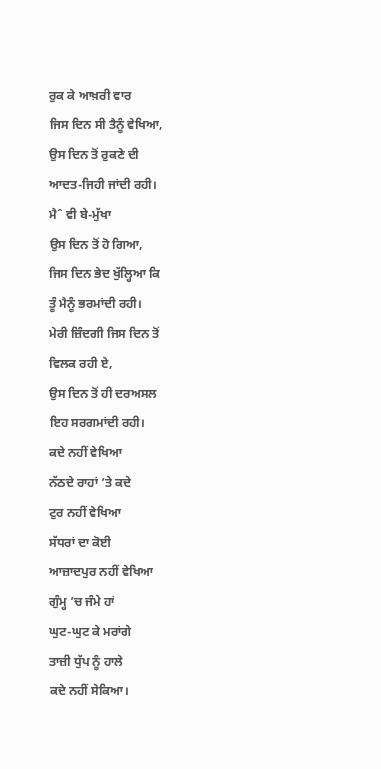ਰੁਕ ਕੇ ਆਖ਼ਰੀ ਵਾਰ
ਜਿਸ ਦਿਨ ਸੀ ਤੈਨੂੰ ਵੇਖਿਆ,
ਉਸ ਦਿਨ ਤੋਂ ਰੁਕਣੇ ਦੀ
ਆਦਤ-ਜਿਹੀ ਜਾਂਦੀ ਰਹੀ।
ਮੈˆ ਵੀ ਬੇ-ਮੁੱਖਾ
ਉਸ ਦਿਨ ਤੋਂ ਹੋ ਗਿਆ,
ਜਿਸ ਦਿਨ ਭੇਦ ਖੁੱਲ੍ਹਿਆ ਕਿ
ਤੂੰ ਮੈਨੂੰ ਭਰਮਾਂਦੀ ਰਹੀ।
ਮੇਰੀ ਜ਼ਿੰਦਗੀ ਜਿਸ ਦਿਨ ਤੋਂ
ਵਿਲਕ ਰਹੀ ਏ,
ਉਸ ਦਿਨ ਤੋਂ ਹੀ ਦਰਅਸਲ
ਇਹ ਸਰਗਮਾਂਦੀ ਰਹੀ।
ਕਦੇ ਨਹੀਂ ਵੇਖਿਆ
ਨੱਠਦੇ ਰਾਹਾਂ ’ਤੇ ਕਦੇ
ਟੁਰ ਨਹੀਂ ਵੇਖਿਆ
ਸੱਧਰਾਂ ਦਾ ਕੋਈ
ਆਜ਼ਾਦਪੁਰ ਨਹੀਂ ਵੇਖਿਆ
ਗੁੰਮ੍ਹ ’ਚ ਜੰਮੇ ਹਾਂ
ਘੁਟ-ਘੁਟ ਕੇ ਮਰਾਂਗੇ
ਤਾਜ਼ੀ ਧੁੱਪ ਨੂੰ ਹਾਲੇ
ਕਦੇ ਨਹੀਂ ਸੇਕਿਆ।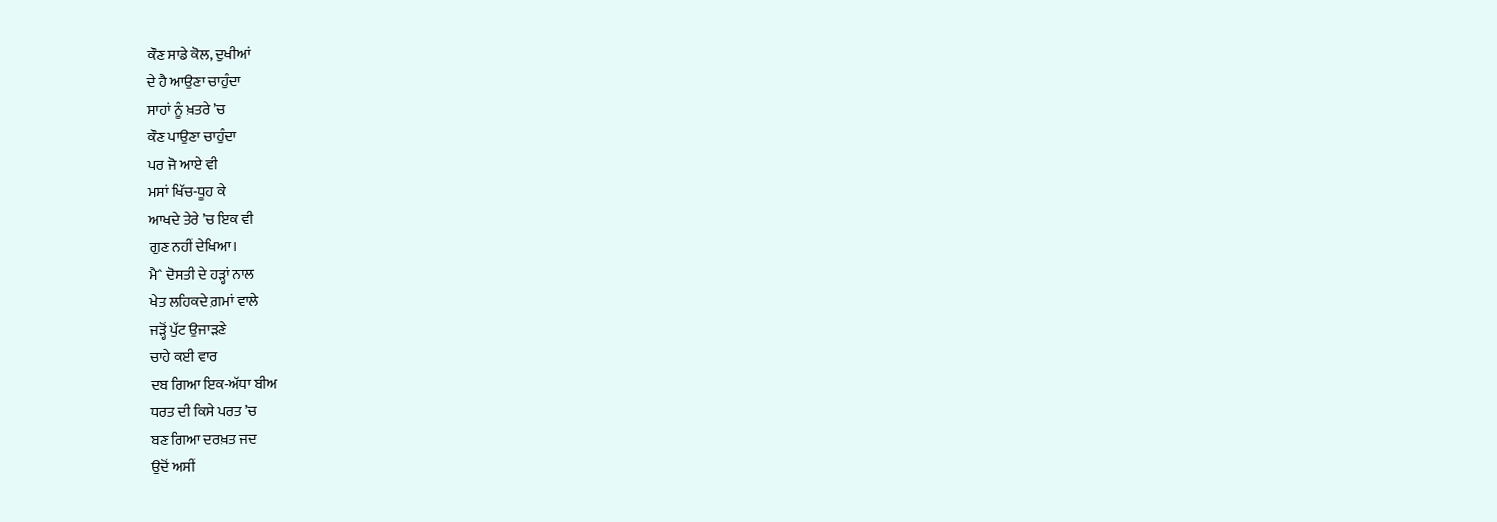ਕੌਣ ਸਾਡੇ ਕੋਲ, ਦੁਖੀਆਂ
ਦੇ ਹੈ ਆਉਣਾ ਚਾਹੁੰਦਾ
ਸਾਹਾਂ ਨੂੰ ਖ਼ਤਰੇ ’ਚ
ਕੌਣ ਪਾਉਣਾ ਚਾਹੁੰਦਾ
ਪਰ ਜੋ ਆਏ ਵੀ
ਮਸਾਂ ਖਿੱਚ-ਧੂਹ ਕੇ
ਆਖਦੇ ਤੇਰੇ ’ਚ ਇਕ ਵੀ
ਗੁਣ ਨਹੀਂ ਦੇਖਿਆ।
ਮੈˆ ਦੋਸਤੀ ਦੇ ਹੜ੍ਹਾਂ ਨਾਲ
ਖੇਤ ਲਹਿਕਦੇ ਗ਼ਮਾਂ ਵਾਲੇ
ਜੜ੍ਹੋਂ ਪੁੱਟ ਉਜਾੜਣੇ
ਚਾਹੇ ਕਈ ਵਾਰ
ਦਬ ਗਿਆ ਇਕ-ਅੱਧਾ ਬੀਅ
ਧਰਤ ਦੀ ਕਿਸੇ ਪਰਤ ’ਚ
ਬਣ ਗਿਆ ਦਰਖ਼ਤ ਜਦ
ਉਦੋਂ ਅਸੀਂ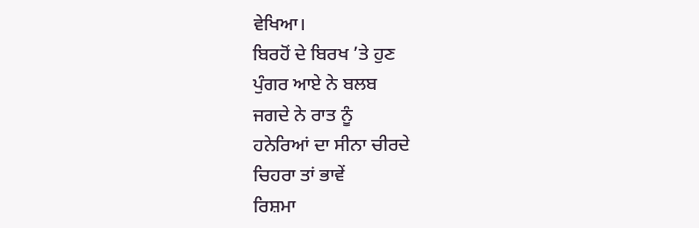ਵੇਖਿਆ।
ਬਿਰਹੋਂ ਦੇ ਬਿਰਖ ’ਤੇ ਹੁਣ
ਪੁੰਗਰ ਆਏ ਨੇ ਬਲਬ
ਜਗਦੇ ਨੇ ਰਾਤ ਨੂੰ
ਹਨੇਰਿਆਂ ਦਾ ਸੀਨਾ ਚੀਰਦੇ
ਚਿਹਰਾ ਤਾਂ ਭਾਵੇਂ
ਰਿਸ਼ਮਾ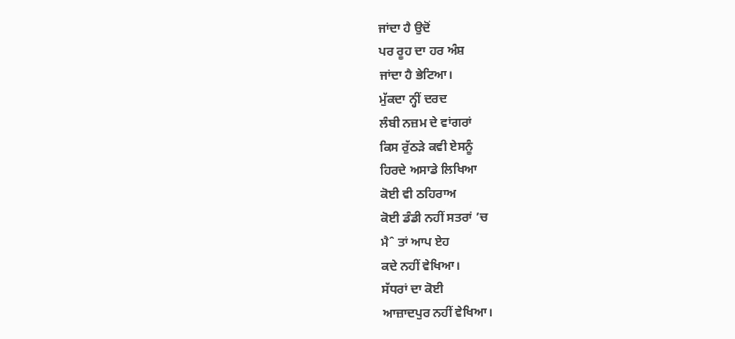ਜਾਂਦਾ ਹੈ ਉਦੋਂ
ਪਰ ਰੂਹ ਦਾ ਹਰ ਅੰਸ਼
ਜਾਂਦਾ ਹੈ ਭੇਟਿਆ।
ਮੁੱਕਦਾ ਨ੍ਹੀਂ ਦਰਦ
ਲੰਬੀ ਨਜ਼ਮ ਦੇ ਵਾਂਗਰਾਂ
ਕਿਸ ਰੁੱਠੜੇ ਕਵੀ ਏਸਨੂੰ
ਹਿਰਦੇ ਅਸਾਡੇ ਲਿਖਿਆ
ਕੋਈ ਵੀ ਠਹਿਰਾਅ
ਕੋਈ ਡੰਡੀ ਨਹੀਂ ਸਤਰਾਂ ’ਚ
ਮੈˆ ਤਾਂ ਆਪ ਏਹ
ਕਦੇ ਨਹੀਂ ਵੇਖਿਆ।
ਸੱਧਰਾਂ ਦਾ ਕੋਈ
ਆਜ਼ਾਦਪੁਰ ਨਹੀਂ ਵੇਖਿਆ।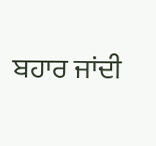ਬਹਾਰ ਜਾਂਦੀ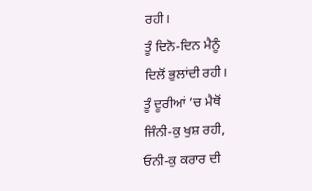ਰਹੀ।
ਤੂੰ ਦਿਨੋ-ਦਿਨ ਮੈਨੂੰ
ਦਿਲੋਂ ਭੁਲਾਂਦੀ ਰਹੀ।
ਤੂੰ ਦੂਰੀਆਂ ’ਚ ਮੈਥੋਂ
ਜਿੰਨੀ-ਕੁ ਖੁਸ਼ ਰਹੀ,
ਓਨੀ-ਕੁ ਕਰਾਰ ਦੀ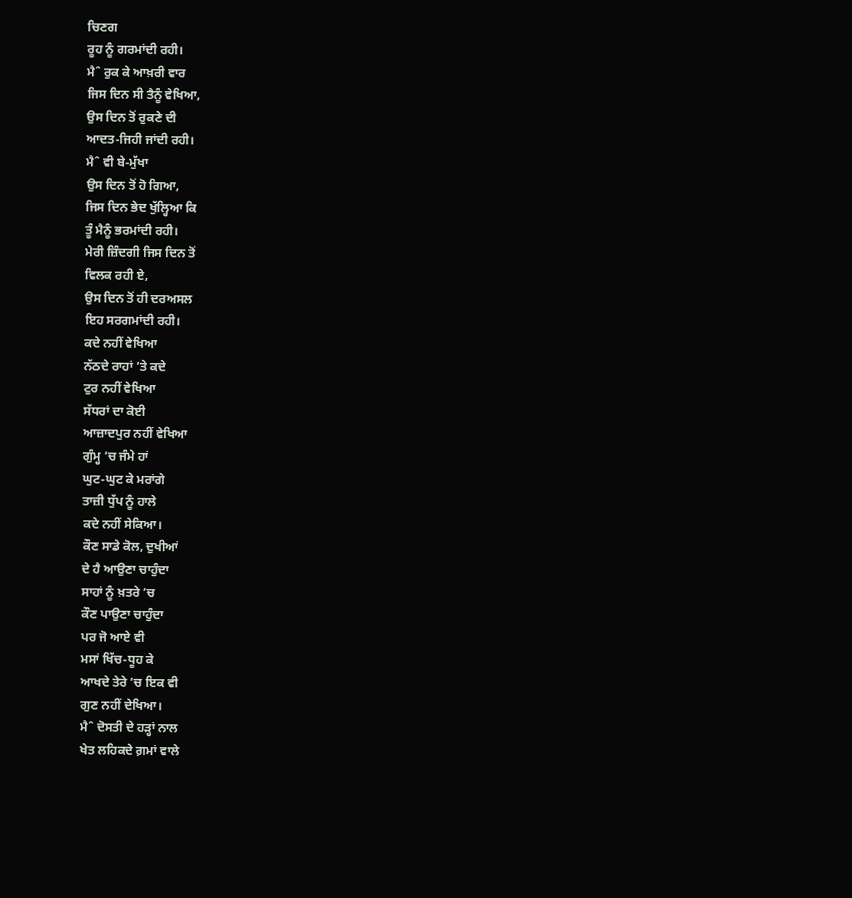ਚਿਣਗ
ਰੂਹ ਨੂੰ ਗਰਮਾਂਦੀ ਰਹੀ।
ਮੈˆ ਰੁਕ ਕੇ ਆਖ਼ਰੀ ਵਾਰ
ਜਿਸ ਦਿਨ ਸੀ ਤੈਨੂੰ ਵੇਖਿਆ,
ਉਸ ਦਿਨ ਤੋਂ ਰੁਕਣੇ ਦੀ
ਆਦਤ-ਜਿਹੀ ਜਾਂਦੀ ਰਹੀ।
ਮੈˆ ਵੀ ਬੇ-ਮੁੱਖਾ
ਉਸ ਦਿਨ ਤੋਂ ਹੋ ਗਿਆ,
ਜਿਸ ਦਿਨ ਭੇਦ ਖੁੱਲ੍ਹਿਆ ਕਿ
ਤੂੰ ਮੈਨੂੰ ਭਰਮਾਂਦੀ ਰਹੀ।
ਮੇਰੀ ਜ਼ਿੰਦਗੀ ਜਿਸ ਦਿਨ ਤੋਂ
ਵਿਲਕ ਰਹੀ ਏ,
ਉਸ ਦਿਨ ਤੋਂ ਹੀ ਦਰਅਸਲ
ਇਹ ਸਰਗਮਾਂਦੀ ਰਹੀ।
ਕਦੇ ਨਹੀਂ ਵੇਖਿਆ
ਨੱਠਦੇ ਰਾਹਾਂ ’ਤੇ ਕਦੇ
ਟੁਰ ਨਹੀਂ ਵੇਖਿਆ
ਸੱਧਰਾਂ ਦਾ ਕੋਈ
ਆਜ਼ਾਦਪੁਰ ਨਹੀਂ ਵੇਖਿਆ
ਗੁੰਮ੍ਹ ’ਚ ਜੰਮੇ ਹਾਂ
ਘੁਟ-ਘੁਟ ਕੇ ਮਰਾਂਗੇ
ਤਾਜ਼ੀ ਧੁੱਪ ਨੂੰ ਹਾਲੇ
ਕਦੇ ਨਹੀਂ ਸੇਕਿਆ।
ਕੌਣ ਸਾਡੇ ਕੋਲ, ਦੁਖੀਆਂ
ਦੇ ਹੈ ਆਉਣਾ ਚਾਹੁੰਦਾ
ਸਾਹਾਂ ਨੂੰ ਖ਼ਤਰੇ ’ਚ
ਕੌਣ ਪਾਉਣਾ ਚਾਹੁੰਦਾ
ਪਰ ਜੋ ਆਏ ਵੀ
ਮਸਾਂ ਖਿੱਚ-ਧੂਹ ਕੇ
ਆਖਦੇ ਤੇਰੇ ’ਚ ਇਕ ਵੀ
ਗੁਣ ਨਹੀਂ ਦੇਖਿਆ।
ਮੈˆ ਦੋਸਤੀ ਦੇ ਹੜ੍ਹਾਂ ਨਾਲ
ਖੇਤ ਲਹਿਕਦੇ ਗ਼ਮਾਂ ਵਾਲੇ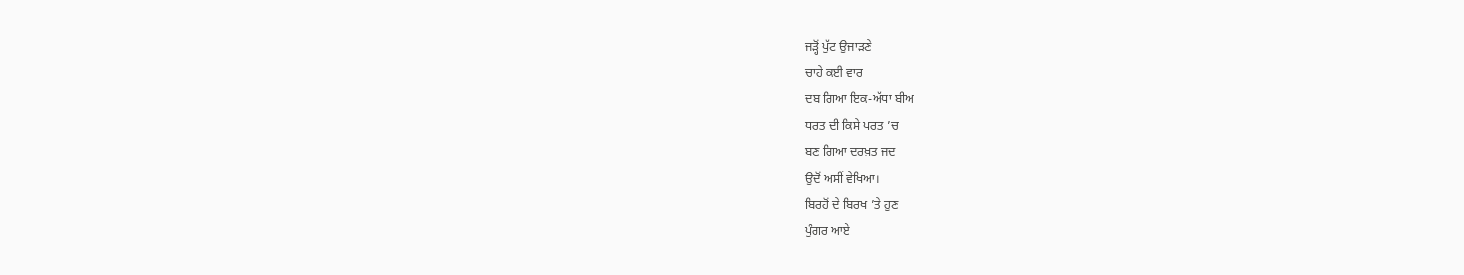ਜੜ੍ਹੋਂ ਪੁੱਟ ਉਜਾੜਣੇ
ਚਾਹੇ ਕਈ ਵਾਰ
ਦਬ ਗਿਆ ਇਕ-ਅੱਧਾ ਬੀਅ
ਧਰਤ ਦੀ ਕਿਸੇ ਪਰਤ ’ਚ
ਬਣ ਗਿਆ ਦਰਖ਼ਤ ਜਦ
ਉਦੋਂ ਅਸੀਂ ਵੇਖਿਆ।
ਬਿਰਹੋਂ ਦੇ ਬਿਰਖ ’ਤੇ ਹੁਣ
ਪੁੰਗਰ ਆਏ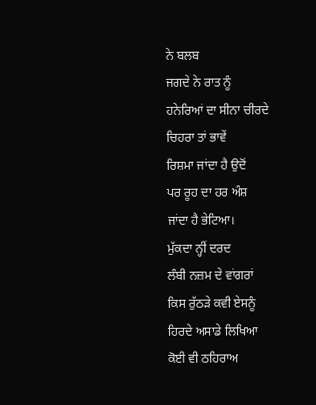ਨੇ ਬਲਬ
ਜਗਦੇ ਨੇ ਰਾਤ ਨੂੰ
ਹਨੇਰਿਆਂ ਦਾ ਸੀਨਾ ਚੀਰਦੇ
ਚਿਹਰਾ ਤਾਂ ਭਾਵੇਂ
ਰਿਸ਼ਮਾ ਜਾਂਦਾ ਹੈ ਉਦੋਂ
ਪਰ ਰੂਹ ਦਾ ਹਰ ਅੰਸ਼
ਜਾਂਦਾ ਹੈ ਭੇਟਿਆ।
ਮੁੱਕਦਾ ਨ੍ਹੀਂ ਦਰਦ
ਲੰਬੀ ਨਜ਼ਮ ਦੇ ਵਾਂਗਰਾਂ
ਕਿਸ ਰੁੱਠੜੇ ਕਵੀ ਏਸਨੂੰ
ਹਿਰਦੇ ਅਸਾਡੇ ਲਿਖਿਆ
ਕੋਈ ਵੀ ਠਹਿਰਾਅ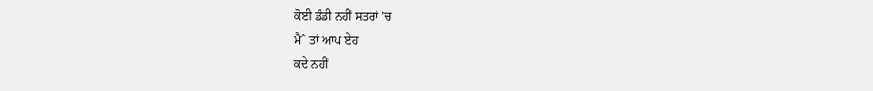ਕੋਈ ਡੰਡੀ ਨਹੀਂ ਸਤਰਾਂ ’ਚ
ਮੈˆ ਤਾਂ ਆਪ ਏਹ
ਕਦੇ ਨਹੀਂ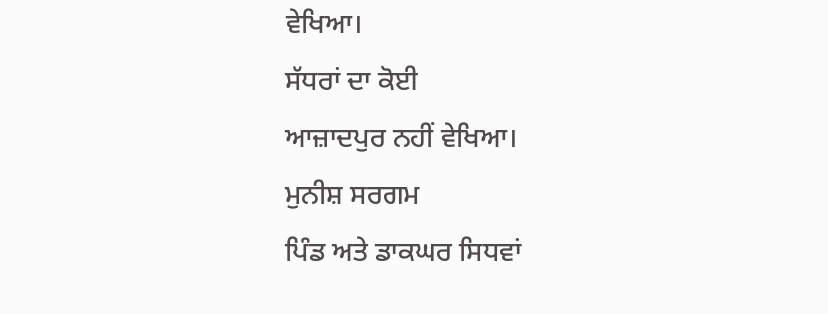ਵੇਖਿਆ।
ਸੱਧਰਾਂ ਦਾ ਕੋਈ
ਆਜ਼ਾਦਪੁਰ ਨਹੀਂ ਵੇਖਿਆ।
ਮੁਨੀਸ਼ ਸਰਗਮ
ਪਿੰਡ ਅਤੇ ਡਾਕਘਰ ਸਿਧਵਾਂ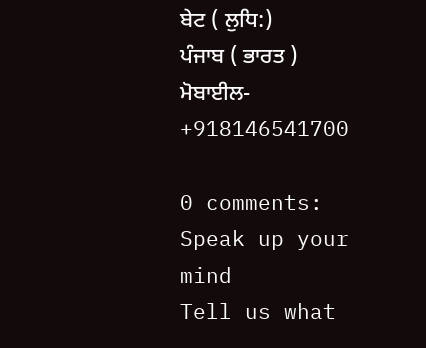ਬੇਟ ( ਲੁਧਿ:)
ਪੰਜਾਬ ( ਭਾਰਤ )
ਮੋਬਾਈਲ- +918146541700

0 comments:
Speak up your mind
Tell us what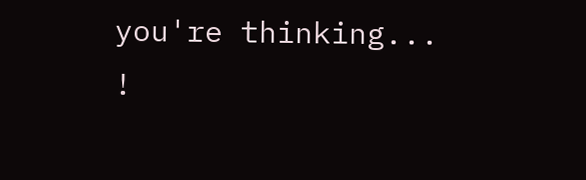you're thinking... !